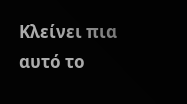Κλείνει πια αυτό το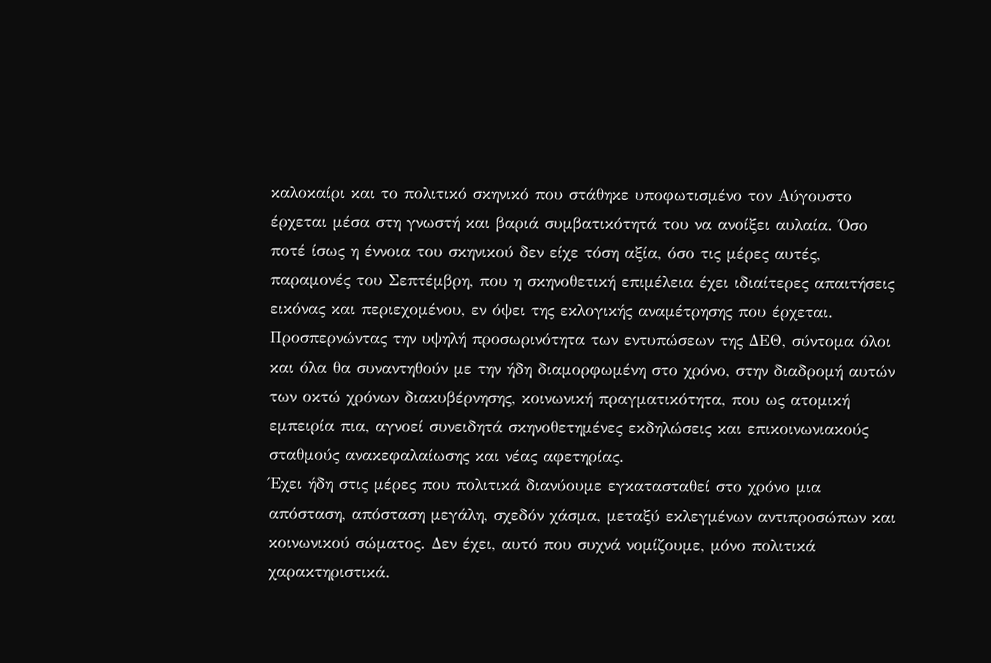καλοκαίρι και το πολιτικό σκηνικό που στάθηκε υποφωτισμένο τον Αύγουστο έρχεται μέσα στη γνωστή και βαριά συμβατικότητά του να ανοίξει αυλαία. Όσο ποτέ ίσως η έννοια του σκηνικού δεν είχε τόση αξία, όσο τις μέρες αυτές, παραμονές του Σεπτέμβρη, που η σκηνοθετική επιμέλεια έχει ιδιαίτερες απαιτήσεις εικόνας και περιεχομένου, εν όψει της εκλογικής αναμέτρησης που έρχεται. Προσπερνώντας την υψηλή προσωρινότητα των εντυπώσεων της ΔΕΘ, σύντομα όλοι και όλα θα συναντηθούν με την ήδη διαμορφωμένη στο χρόνο, στην διαδρομή αυτών των οκτώ χρόνων διακυβέρνησης, κοινωνική πραγματικότητα, που ως ατομική εμπειρία πια, αγνοεί συνειδητά σκηνοθετημένες εκδηλώσεις και επικοινωνιακούς σταθμούς ανακεφαλαίωσης και νέας αφετηρίας.
Έχει ήδη στις μέρες που πολιτικά διανύουμε εγκατασταθεί στο χρόνο μια απόσταση, απόσταση μεγάλη, σχεδόν χάσμα, μεταξύ εκλεγμένων αντιπροσώπων και κοινωνικού σώματος. Δεν έχει, αυτό που συχνά νομίζουμε, μόνο πολιτικά χαρακτηριστικά.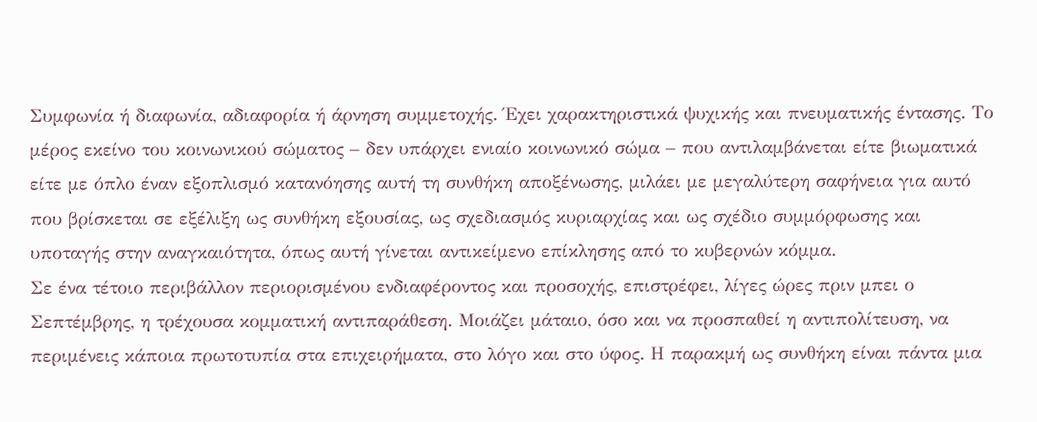Συμφωνία ή διαφωνία, αδιαφορία ή άρνηση συμμετοχής. Έχει χαρακτηριστικά ψυχικής και πνευματικής έντασης. Το μέρος εκείνο του κοινωνικού σώματος – δεν υπάρχει ενιαίο κοινωνικό σώμα – που αντιλαμβάνεται είτε βιωματικά είτε με όπλο έναν εξοπλισμό κατανόησης αυτή τη συνθήκη αποξένωσης, μιλάει με μεγαλύτερη σαφήνεια για αυτό που βρίσκεται σε εξέλιξη ως συνθήκη εξουσίας, ως σχεδιασμός κυριαρχίας και ως σχέδιο συμμόρφωσης και υποταγής στην αναγκαιότητα, όπως αυτή γίνεται αντικείμενο επίκλησης από το κυβερνών κόμμα.
Σε ένα τέτοιο περιβάλλον περιορισμένου ενδιαφέροντος και προσοχής, επιστρέφει, λίγες ώρες πριν μπει ο Σεπτέμβρης, η τρέχουσα κομματική αντιπαράθεση. Μοιάζει μάταιο, όσο και να προσπαθεί η αντιπολίτευση, να περιμένεις κάποια πρωτοτυπία στα επιχειρήματα, στο λόγο και στο ύφος. Η παρακμή ως συνθήκη είναι πάντα μια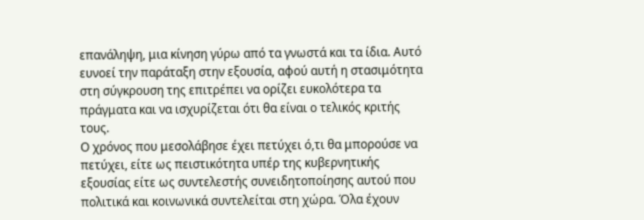επανάληψη, μια κίνηση γύρω από τα γνωστά και τα ίδια. Αυτό ευνοεί την παράταξη στην εξουσία, αφού αυτή η στασιμότητα στη σύγκρουση της επιτρέπει να ορίζει ευκολότερα τα πράγματα και να ισχυρίζεται ότι θα είναι ο τελικός κριτής τους.
Ο χρόνος που μεσολάβησε έχει πετύχει ό,τι θα μπορούσε να πετύχει, είτε ως πειστικότητα υπέρ της κυβερνητικής εξουσίας είτε ως συντελεστής συνειδητοποίησης αυτού που πολιτικά και κοινωνικά συντελείται στη χώρα. Όλα έχουν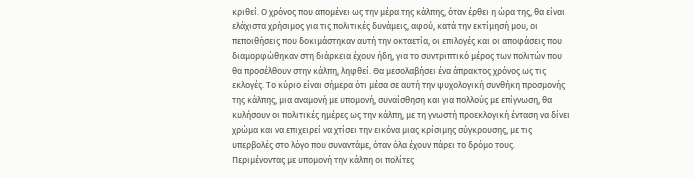κριθεί. Ο χρόνος που απομένει ως την μέρα της κάλπης, όταν έρθει η ώρα της, θα είναι ελάχιστα χρήσιμος για τις πολιτικές δυνάμεις, αφού, κατά την εκτίμησή μου, οι πεποιθήσεις που δοκιμάστηκαν αυτή την οκταετία, οι επιλογές και οι αποφάσεις που διαμορφώθηκαν στη διάρκεια έχουν ήδη, για το συντριπτικό μέρος των πολιτών που θα προσέλθουν στην κάλπη, ληφθεί. Θα μεσολαβήσει ένα άπρακτος χρόνος ως τις εκλογές. Το κύριο είναι σήμερα ότι μέσα σε αυτή την ψυχολογική συνθήκη προσμονής της κάλπης, μια αναμονή με υπομονή, συναίσθηση και για πολλούς με επίγνωση, θα κυλήσουν οι πολιτικές ημέρες ως την κάλπη, με τη γνωστή προεκλογική ένταση να δίνει χρώμα και να επιχειρεί να χτίσει την εικόνα μιας κρίσιμης σύγκρουσης, με τις υπερβολές στο λόγο που συναντάμε, όταν όλα έχουν πάρει το δρόμο τους.
Περιμένοντας με υπομονή την κάλπη οι πολίτες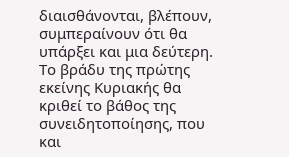διαισθάνονται, βλέπουν, συμπεραίνουν ότι θα υπάρξει και μια δεύτερη. Το βράδυ της πρώτης εκείνης Κυριακής θα κριθεί το βάθος της συνειδητοποίησης, που και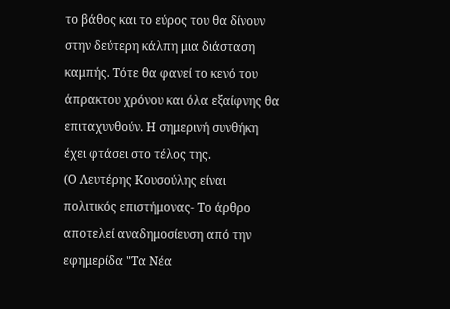το βάθος και το εύρος του θα δίνουν στην δεύτερη κάλπη μια διάσταση καμπής. Τότε θα φανεί το κενό του άπρακτου χρόνου και όλα εξαίφνης θα επιταχυνθούν. Η σημερινή συνθήκη έχει φτάσει στο τέλος της.
(Ο Λευτέρης Κουσούλης είναι πολιτικός επιστήμονας- Το άρθρο αποτελεί αναδημοσίευση από την εφημερίδα "Τα Νέα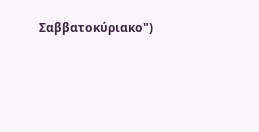Σαββατοκύριακο")